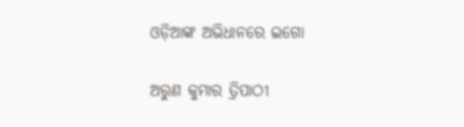ଓଡ଼ିଆଙ୍କ ଅଭିଧାନରେ ଇଗୋ

ଅରୁଣ କୁମାର ତ୍ରିପାଠୀ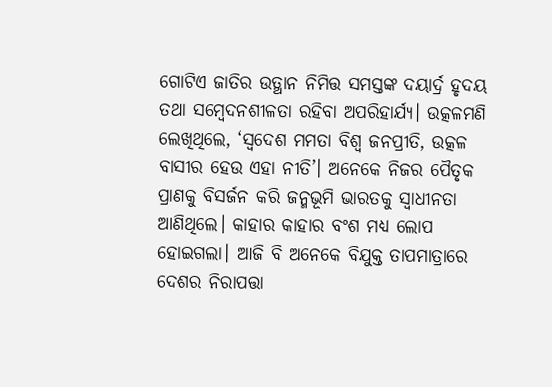ଗୋଟିଏ ଜାତିର ଉତ୍ଥାନ ନିମିତ୍ତ ସମସ୍ତଙ୍କ ଦୟାର୍ଦ୍ର ହୃଦୟ ତଥା ସମ୍ବେଦନଶୀଳତା ରହିବା ଅପରିହାର୍ଯ୍ୟ। ଉତ୍କଳମଣି ଲେଖିଥିଲେ, ‘ସ୍ବଦେଶ ମମତା ବିଶ୍ୱ ଜନପ୍ରୀତି, ଉତ୍କଳ ବାସୀର ହେଉ ଏହା ନୀତି’। ଅନେକେ ନିଜର ପୈତୃକ ପ୍ରାଣକୁ ବିସର୍ଜନ କରି ଜନ୍ମଭୂମି ଭାରତକୁ ସ୍ବାଧୀନତା ଆଣିଥିଲେ। କାହାର କାହାର ବଂଶ ମଧ୍ୟ ଲୋପ ହୋଇଗଲା। ଆଜି ବି ଅନେକେ ବିଯୁକ୍ତ ତାପମାତ୍ରାରେ ଦେଶର ନିରାପତ୍ତା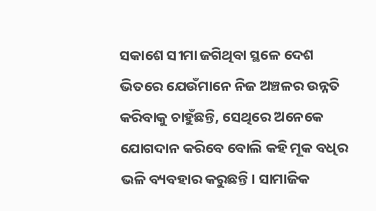ସକାଶେ ସୀମା ଜଗିଥିବା ସ୍ଥଳେ ଦେଶ ଭିତରେ ଯେଉଁମାନେ ନିଜ ଅଞ୍ଚଳର ଉନ୍ନତି କରିବାକୁ ଚାହୁଁଛନ୍ତି, ସେଥିରେ ଅନେକେ ଯୋଗଦାନ କରିବେ ବୋଲି କହି ମୂକ ବଧିର ଭଳି ବ୍ୟବହାର କରୁଛନ୍ତି। ସାମାଜିକ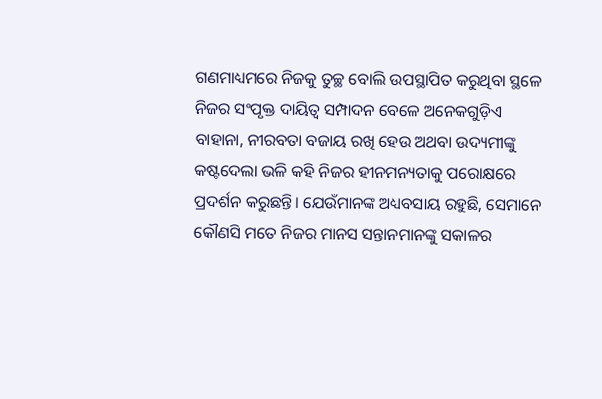ଗଣମାଧ୍ୟମରେ ନିଜକୁ ତୁଚ୍ଛ ବୋଲି ଉପସ୍ଥାପିତ କରୁଥିବା ସ୍ଥଳେ ନିଜର ସଂପୃକ୍ତ ଦାୟିତ୍ୱ ସମ୍ପାଦନ ବେଳେ ଅନେକଗୁଡ଼ିଏ ବାହାନା, ନୀରବତା ବଜାୟ ରଖି ହେଉ ଅଥବା ଉଦ୍ୟମୀଙ୍କୁ କଷ୍ଟଦେଲା ଭଳି କହି ନିଜର ହୀନମନ୍ୟତାକୁ ପରୋକ୍ଷରେ ପ୍ରଦର୍ଶନ କରୁଛନ୍ତି। ଯେଉଁମାନଙ୍କ ଅଧ୍ୟବସାୟ ରହୁଛି, ସେମାନେ କୌଣସି ମତେ ନିଜର ମାନସ ସନ୍ତାନମାନଙ୍କୁ ସକାଳର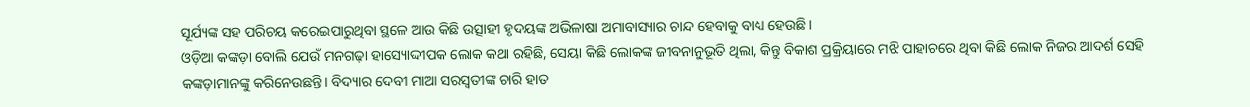ସୂର୍ଯ୍ୟଙ୍କ ସହ ପରିଚୟ କରେଇପାରୁଥିବା ସ୍ଥଳେ ଆଉ କିଛି ଉତ୍ସାହୀ ହୃଦୟଙ୍କ ଅଭିଳାଷା ଅମାବାସ୍ୟାର ଚାନ୍ଦ ହେବାକୁ ବାଧ୍ୟ ହେଉଛି।
ଓଡ଼ିଆ କଙ୍କଡ଼ା ବୋଲି ଯେଉଁ ମନଗଢ଼ା ହାସ୍ୟୋଦ୍ଦୀପକ ଲୋକ କଥା ରହିଛି, ସେୟା କିଛି ଲୋକଙ୍କ ଜୀବନାନୁଭୂତି ଥିଲା, କିନ୍ତୁ ବିକାଶ ପ୍ରକ୍ରିୟାରେ ମଝି ପାହାଚରେ ଥିବା କିଛି ଲୋକ ନିଜର ଆଦର୍ଶ ସେହି କଙ୍କଡ଼ାମାନଙ୍କୁ କରିନେଉଛନ୍ତି। ବିଦ୍ୟାର ଦେବୀ ମାଆ ସରସ୍ବତୀଙ୍କ ଚାରି ହାତ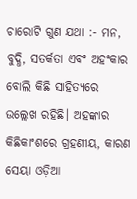ଚାରୋଟି ଗୁଣ ଯଥା :- ମନ, ବୁଦ୍ଧି, ସତର୍କତା ଏବଂ ଅହଂକାର ବୋଲି କିଛି ସାହିତ୍ୟରେ ଉଲ୍ଲେଖ ରହିଛି। ଅହଙ୍କାର କିଛିକାଂଶରେ ଗ୍ରହଣୀୟ, କାରଣ ସେୟା ଓଡ଼ିଆ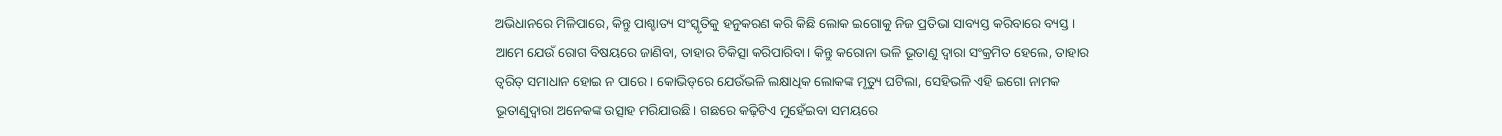ଅଭିଧାନରେ ମିଳିପାରେ, କିନ୍ତୁ ପାଶ୍ଚାତ୍ୟ ସଂସ୍କୃତିକୁ ହନୁକରଣ କରି କିଛି ଲୋକ ଇଗୋକୁ ନିଜ ପ୍ରତିଭା ସାବ୍ୟସ୍ତ କରିବାରେ ବ୍ୟସ୍ତ। ଆମେ ଯେଉଁ ରୋଗ ବିଷୟରେ ଜାଣିବା, ତାହାର ଚିକିତ୍ସା କରିପାରିବା। କିନ୍ତୁ କରୋନା ଭଳି ଭୂତାଣୁ ଦ୍ୱାରା ସଂକ୍ରମିତ ହେଲେ, ତାହାର ତ୍ୱରିତ୍‌ ସମାଧାନ ହୋଇ ନ ପାରେ। କୋଭିଡ୍‌ରେ ଯେଉଁଭଳି ଲକ୍ଷାଧିକ ଲୋକଙ୍କ ମୃତ୍ୟୁ ଘଟିଲା, ସେହିଭଳି ଏହି ଇଗୋ ନାମକ ଭୂତାଣୁଦ୍ୱାରା ଅନେକଙ୍କ ଉତ୍ସାହ ମରିଯାଉଛି। ଗଛରେ କଢ଼ିଟିଏ ମୁହେଁଇବା ସମୟରେ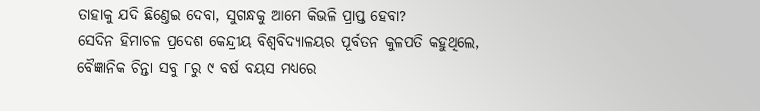ତାହାକୁ ଯଦି ଛିଣ୍ତେଇ ଦେବା, ସୁଗନ୍ଧକୁ ଆମେ କିଭଳି ପ୍ରାପ୍ତ ହେବା?
ସେଦିନ ହିମାଚଳ ପ୍ରଦେଶ କେନ୍ଦ୍ରୀୟ ବିଶ୍ବବିଦ୍ୟାଳୟର ପୂର୍ବତନ କୁଳପତି କହୁଥିଲେ, ବୈଜ୍ଞାନିକ ଚିନ୍ତା ସବୁ ୮ରୁ ୯ ବର୍ଷ ବୟସ ମଧ୍ୟରେ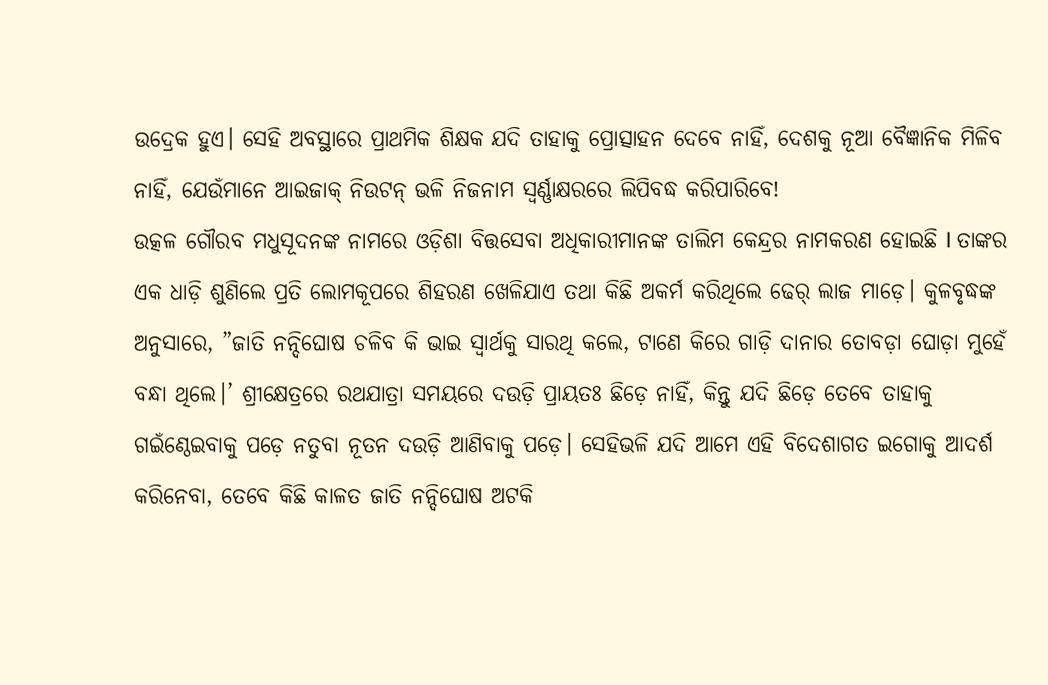ଉଦ୍ରେକ ହୁଏ। ସେହି ଅବସ୍ଥାରେ ପ୍ରାଥମିକ ଶିକ୍ଷକ ଯଦି ତାହାକୁ ପ୍ରୋତ୍ସାହନ ଦେବେ ନାହିଁ, ଦେଶକୁ ନୂଆ ବୈଜ୍ଞାନିକ ମିଳିବ ନାହିଁ, ଯେଉଁମାନେ ଆଇଜାକ୍‌ ନିଉଟନ୍‌ ଭଳି ନିଜନାମ ସ୍ବର୍ଣ୍ଣାକ୍ଷରରେ ଲିପିବଦ୍ଧ କରିପାରିବେ!
ଉତ୍କଳ ଗୌରବ ମଧୁସୂଦନଙ୍କ ନାମରେ ଓଡ଼ିଶା ବିତ୍ତସେବା ଅଧିକାରୀମାନଙ୍କ ତାଲିମ କେନ୍ଦ୍ରର ନାମକରଣ ହୋଇଛି I ତାଙ୍କର ଏକ ଧାଡ଼ି ଶୁଣିଲେ ପ୍ରତି ଲୋମକୂପରେ ଶିହରଣ ଖେଳିଯାଏ ତଥା କିଛି ଅକର୍ମ କରିଥିଲେ ଢେର୍‌ ଲାଜ ମାଡ଼େ। କୁଳବୃଦ୍ଧଙ୍କ ଅନୁସାରେ, ”ଜାତି ନନ୍ଦିଘୋଷ ଚଳିବ କି ଭାଇ ସ୍ବାର୍ଥକୁ ସାରଥି କଲେ, ଟାଣେ କିରେ ଗାଡ଼ି ଦାନାର ତୋବଡ଼ା ଘୋଡ଼ା ମୁହେଁ ବନ୍ଧା ଥିଲେ।’ ଶ୍ରୀକ୍ଷେତ୍ରରେ ରଥଯାତ୍ରା ସମୟରେ ଦଉଡ଼ି ପ୍ରାୟତଃ ଛିଡ଼େ ନାହିଁ, କିନ୍ତୁ ଯଦି ଛିଡ଼େ ତେବେ ତାହାକୁ ଗଇଁଣ୍ଠେଇବାକୁ ପଡ଼େ ନତୁବା ନୂତନ ଦଉଡ଼ି ଆଣିବାକୁ ପଡ଼େ। ସେହିଭଳି ଯଦି ଆମେ ଏହି ବିଦେଶାଗତ ଇଗୋକୁ ଆଦର୍ଶ କରିନେବା, ତେବେ କିଛି କାଳତ ଜାତି ନନ୍ଦିଘୋଷ ଅଟକି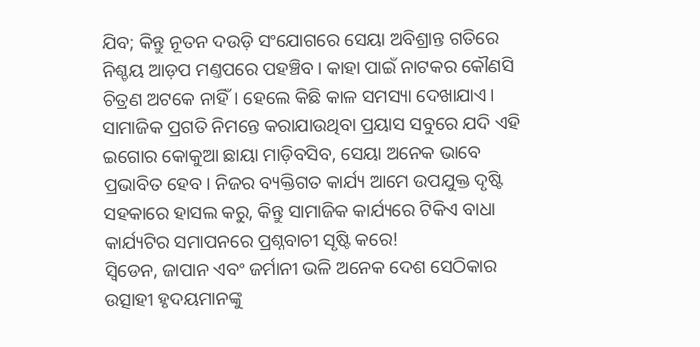ଯିବ; କିନ୍ତୁ ନୂତନ ଦଉଡ଼ି ସଂଯୋଗରେ ସେୟା ଅବିଶ୍ରାନ୍ତ ଗତିରେ ନିଶ୍ଚୟ ଆଡ଼ପ ମଣ୍ତପରେ ପହଞ୍ଚିବ। କାହା ପାଇଁ ନାଟକର କୌଣସି ଚିତ୍ରଣ ଅଟକେ ନାହିଁ। ହେଲେ କିଛି କାଳ ସମସ୍ୟା ଦେଖାଯାଏ। ସାମାଜିକ ପ୍ରଗତି ନିମନ୍ତେ କରାଯାଉଥିବା ପ୍ରୟାସ ସବୁରେ ଯଦି ଏହି ଇଗୋର କୋକୁଆ ଛାୟା ମାଡ଼ିବସିବ, ସେୟା ଅନେକ ଭାବେ ପ୍ରଭାବିତ ହେବ। ନିଜର ବ୍ୟକ୍ତିଗତ କାର୍ଯ୍ୟ ଆମେ ଉପଯୁକ୍ତ ଦୃଷ୍ଟି ସହକାରେ ହାସଲ କରୁ, କିନ୍ତୁ ସାମାଜିକ କାର୍ଯ୍ୟରେ ଟିକିଏ ବାଧା କାର୍ଯ୍ୟଟିର ସମାପନରେ ପ୍ରଶ୍ନବାଚୀ ସୃଷ୍ଟି କରେ!
ସ୍ବିଡେନ, ଜାପାନ ଏବଂ ଜର୍ମାନୀ ଭଳି ଅନେକ ଦେଶ ସେଠିକାର ଉତ୍ସାହୀ ହୃଦୟମାନଙ୍କୁ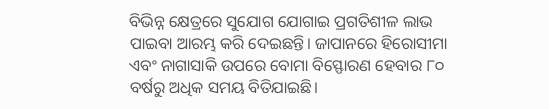ବିଭିନ୍ନ କ୍ଷେତ୍ରରେ ସୁଯୋଗ ଯୋଗାଇ ପ୍ରଗତିଶୀଳ ଲାଭ ପାଇବା ଆରମ୍ଭ କରି ଦେଇଛନ୍ତି। ଜାପାନରେ ହିରୋସୀମା ଏବଂ ନାଗାସାକି ଉପରେ ବୋମା ବିସ୍ଫୋରଣ ହେବାର ୮୦ ବର୍ଷରୁ ଅଧିକ ସମୟ ବିତିଯାଇଛି।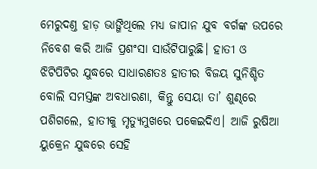ମେରୁଦଣ୍ତ ହାଡ଼ ଭାଙ୍ଗିଥିଲେ ମଧ୍ୟ ଜାପାନ ଯୁବ ବର୍ଗଙ୍କ ଉପରେ ନିବେଶ କରି ଆଜି ପ୍ରଶଂସା ସାଉଁଟିପାରୁଛି। ହାତୀ ଓ ଝିଟିପିଟିର ଯୁଦ୍ଧରେ ସାଧାରଣତଃ ହାତୀର ବିଜୟ ସୁନିଶ୍ଚିତ ବୋଲି ସମସ୍ତଙ୍କ ଅବଧାରଣା, କିନ୍ତୁ ସେୟା ତା’ ଶୁଣ୍ଢରେ ପଶିଗଲେ, ହାତୀକୁ ମୃତ୍ୟୁମୁଖରେ ପକେଇଦିଏ। ଆଜି ରୁଷିଆ ୟୁକ୍ରେନ ଯୁଦ୍ଧରେ ସେହି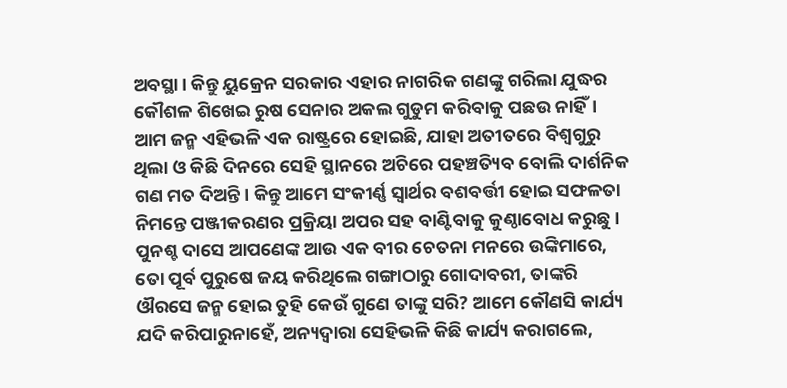ଅବସ୍ଥା। କିନ୍ତୁ ୟୁକ୍ରେନ ସରକାର ଏହାର ନାଗରିକ ଗଣଙ୍କୁ ଗରିଲା ଯୁଦ୍ଧର କୌଶଳ ଶିଖେଇ ରୁଷ ସେନାର ଅକଲ ଗୁଡୁମ କରିବାକୁ ପଛଉ ନାହିଁ। ଆମ ଜନ୍ମ ଏହିଭଳି ଏକ ରାଷ୍ଟ୍ରରେ ହୋଇଛି, ଯାହା ଅତୀତରେ ବିଶ୍ୱଗୁରୁ ଥିଲା ଓ କିଛି ଦିନରେ ସେହି ସ୍ଥାନରେ ଅଚିରେ ପହଞ୍ଚତ୍ୟିବ ବୋଲି ଦାର୍ଶନିକ ଗଣ ମତ ଦିଅନ୍ତି। କିନ୍ତୁ ଆମେ ସଂକୀର୍ଣ୍ଣ ସ୍ବାର୍ଥର ବଶବର୍ତ୍ତୀ ହୋଇ ସଫଳତା ନିମନ୍ତେ ପଞ୍ଜୀକରଣର ପ୍ରକ୍ରିୟା ଅପର ସହ ବାଣ୍ଟିବାକୁ କୁଣ୍ଠାବୋଧ କରୁଛୁ।
ପୁନଶ୍ଚ ଦାସେ ଆପଣେଙ୍କ ଆଉ ଏକ ବୀର ଚେତନା ମନରେ ଉଙ୍କିମାରେ, ତୋ ପୂର୍ବ ପୁରୁଷେ ଜୟ କରିଥିଲେ ଗଙ୍ଗାଠାରୁ ଗୋଦାବରୀ, ତାଙ୍କରି ଔରସେ ଜନ୍ମ ହୋଇ ତୁହି କେଉଁ ଗୁଣେ ତାଙ୍କୁ ସରି? ଆମେ କୌଣସି କାର୍ଯ୍ୟ ଯଦି କରିପାରୁନାହେଁ, ଅନ୍ୟଦ୍ୱାରା ସେହିଭଳି କିଛି କାର୍ଯ୍ୟ କରାଗଲେ,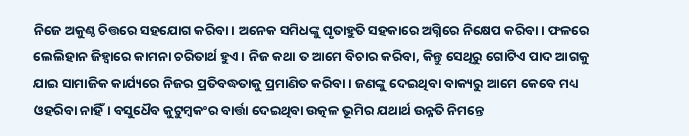ନିଜେ ଅକୁଣ୍ଠ ଚିତ୍ତରେ ସହଯୋଗ କରିବା। ଅନେକ ସମିଧଙ୍କୁ ଘୃତାହୁତି ସହକାରେ ଅଗ୍ନିରେ ନିକ୍ଷେପ କରିବା। ଫଳରେ ଲେଲିହାନ ଜିହ୍ବାରେ କାମନା ଚରିତାର୍ଥ ହୁଏ। ନିଜ କଥା ତ ଆମେ ବିଚାର କରିବା, କିନ୍ତୁ ସେଥିରୁ ଗୋଟିଏ ପାଦ ଆଗକୁ ଯାଇ ସାମାଜିକ କାର୍ଯ୍ୟରେ ନିଜର ପ୍ରତିବଦ୍ଧତାକୁ ପ୍ରମାଣିତ କରିବା। ଜଣଙ୍କୁ ଦେଇଥିବା ବାକ୍ୟରୁ ଆମେ କେବେ ମଧ୍ୟ ଓହରିବା ନାହିଁ। ବସୁଧୈବ କୁଟୁମ୍ବକଂର ବାର୍ତ୍ତା ଦେଇଥିବା ଉତ୍କଳ ଭୂମିର ଯଥାର୍ଥ ଉନ୍ନତି ନିମନ୍ତେ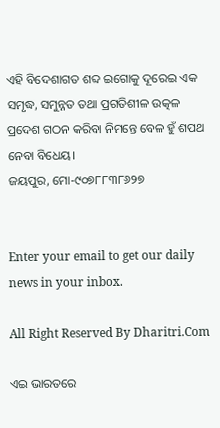ଏହି ବିଦେଶାଗତ ଶବ୍ଦ ଇଗୋକୁ ଦୂରେଇ ଏକ ସମୃଦ୍ଧ, ସମୁନ୍ନତ ତଥା ପ୍ରଗତିଶୀଳ ଉତ୍କଳ ପ୍ରଦେଶ ଗଠନ କରିବା ନିମନ୍ତେ ବେଳ ହୁଁ ଶପଥ ନେବା ବିଧେୟ।
ଜୟପୁର, ମୋ-୯୦୭୮୮୩୮୬୨୭


Enter your email to get our daily news in your inbox.

All Right Reserved By Dharitri.Com

ଏଇ ଭାରତରେ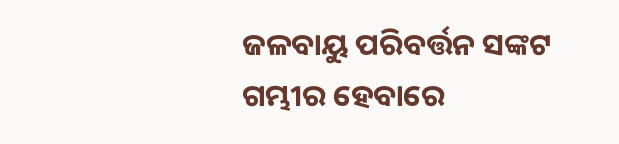ଜଳବାୟୁ ପରିବର୍ତ୍ତନ ସଙ୍କଟ ଗମ୍ଭୀର ହେବାରେ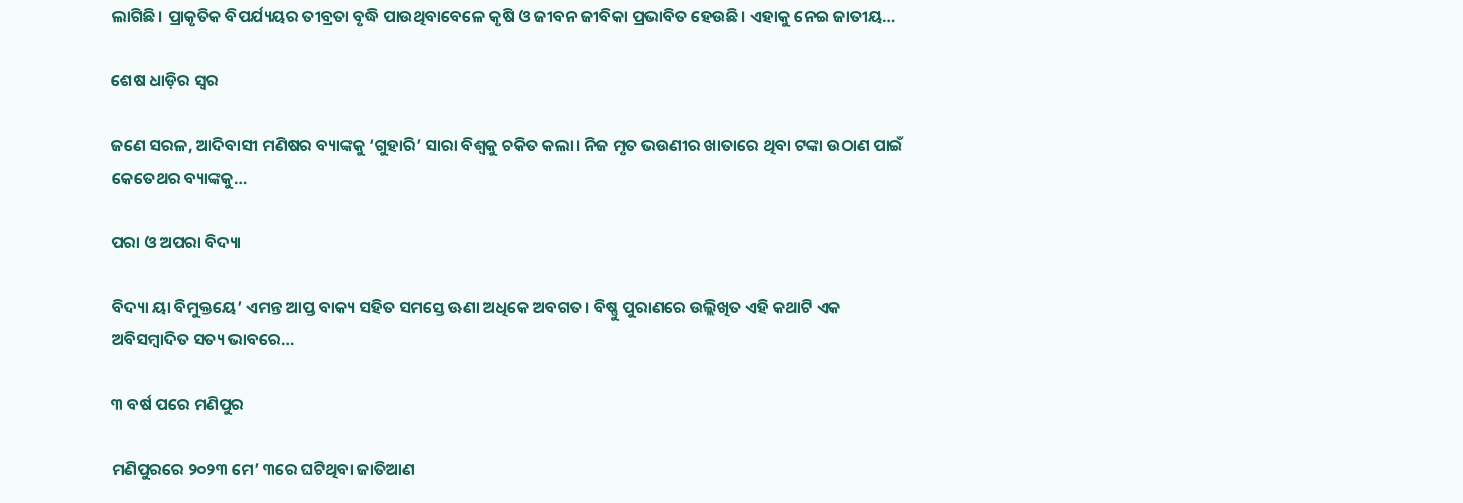ଲାଗିଛି। ପ୍ରାକୃତିକ ବିପର୍ଯ୍ୟୟର ତୀବ୍ରତା ବୃଦ୍ଧି ପାଉଥିବାବେଳେ କୃଷି ଓ ଜୀବନ ଜୀବିକା ପ୍ରଭାବିତ ହେଉଛି। ଏହାକୁ ନେଇ ଜାତୀୟ…

ଶେଷ ଧାଡ଼ିର ସ୍ବର

ଜଣେ ସରଳ, ଆଦିବାସୀ ମଣିଷର ବ୍ୟାଙ୍କକୁ ‘ଗୁହାରି’ ସାରା ବିଶ୍ୱକୁ ଚକିତ କଲା। ନିଜ ମୃତ ଭଉଣୀର ଖାତାରେ ଥିବା ଟଙ୍କା ଉଠାଣ ପାଇଁ କେତେଥର ବ୍ୟାଙ୍କକୁ…

ପରା ଓ ଅପରା ବିଦ୍ୟା

ବିଦ୍ୟା ୟା ବିମୁକ୍ତୟେ’ ଏମନ୍ତ ଆପ୍ତ ବାକ୍ୟ ସହିତ ସମସ୍ତେ ଊଣା ଅଧିକେ ଅବଗତ। ବିଷ୍ଣୁ ପୁରାଣରେ ଉଲ୍ଲିଖିତ ଏହି କଥାଟି ଏକ ଅବିସମ୍ବାଦିତ ସତ୍ୟ ଭାବରେ…

୩ ବର୍ଷ ପରେ ମଣିପୁର

ମଣିପୁରରେ ୨୦୨୩ ମେ’ ୩ରେ ଘଟିଥିବା ଜାତିଆଣ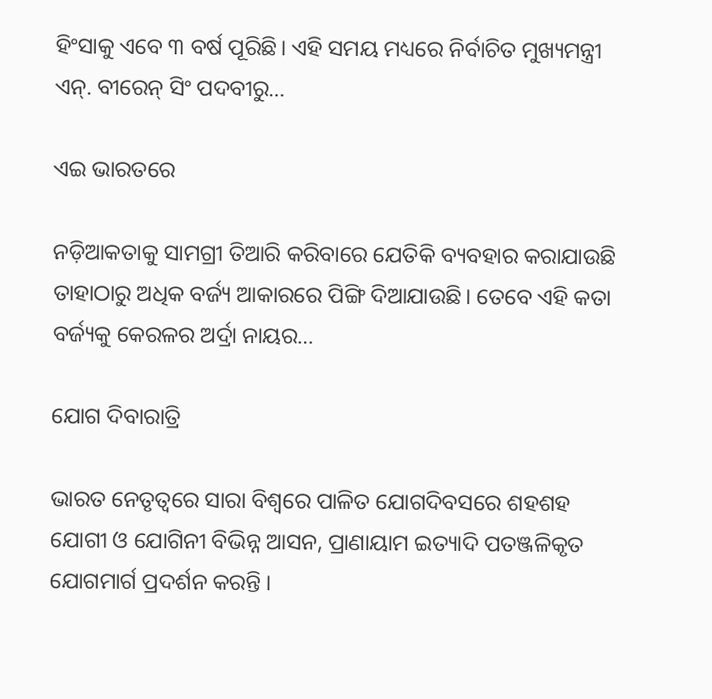ହିଂସାକୁ ଏବେ ୩ ବର୍ଷ ପୂରିଛି। ଏହି ସମୟ ମଧ୍ୟରେ ନିର୍ବାଚିତ ମୁଖ୍ୟମନ୍ତ୍ରୀ ଏନ୍‌. ବୀରେନ୍‌ ସିଂ ପଦବୀରୁ…

ଏଇ ଭାରତରେ

ନଡ଼ିଆକତାକୁ ସାମଗ୍ରୀ ତିଆରି କରିବାରେ ଯେତିକି ବ୍ୟବହାର କରାଯାଉଛି ତାହାଠାରୁ ଅଧିକ ବର୍ଜ୍ୟ ଆକାରରେ ପିଙ୍ଗି ଦିଆଯାଉଛି। ତେବେ ଏହି କତା ବର୍ଜ୍ୟକୁ କେରଳର ଅର୍ଦ୍ରା ନାୟର…

ଯୋଗ ଦିବାରାତ୍ରି

ଭାରତ ନେତୃତ୍ୱରେ ସାରା ବିଶ୍ୱରେ ପାଳିତ ଯୋଗଦିବସରେ ଶହଶହ ଯୋଗୀ ଓ ଯୋଗିନୀ ବିଭିନ୍ନ ଆସନ, ପ୍ରାଣାୟାମ ଇତ୍ୟାଦି ପତଞ୍ଜଳିକୃତ ଯୋଗମାର୍ଗ ପ୍ରଦର୍ଶନ କରନ୍ତି ।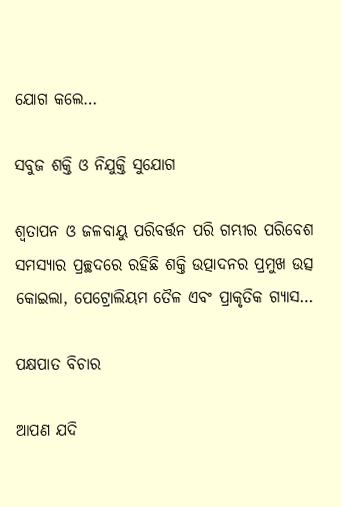ଯୋଗ କଲେ…

ସବୁଜ ଶକ୍ତି ଓ ନିଯୁକ୍ତି ସୁଯୋଗ

ଶ୍ୱତାପନ ଓ ଜଳବାୟୁ ପରିବର୍ତ୍ତନ ପରି ଗମ୍ଭୀର ପରିବେଶ ସମସ୍ୟାର ପ୍ରଚ୍ଛଦରେ ରହିଛି ଶକ୍ତି ଉତ୍ପାଦନର ପ୍ରମୁଖ ଉତ୍ସ କୋଇଲା, ପେଟ୍ରୋଲିୟମ ତୈଳ ଏବଂ ପ୍ରାକୃତିକ ଗ୍ୟାସ…

ପକ୍ଷପାତ ବିଚାର

ଆପଣ ଯଦି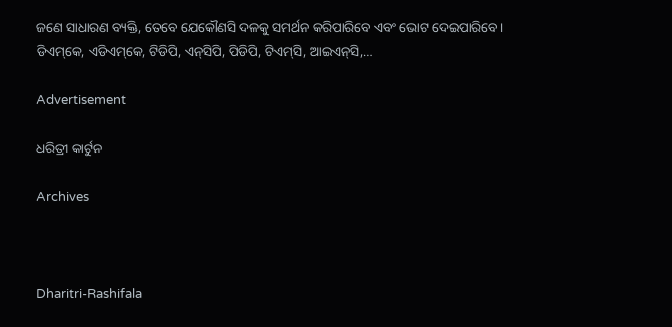ଜଣେ ସାଧାରଣ ବ୍ୟକ୍ତି, ତେବେ ଯେକୌଣସି ଦଳକୁ ସମର୍ଥନ କରିପାରିବେ ଏବଂ ଭୋଟ ଦେଇପାରିବେ। ଡିଏମ୍‌କେ, ଏଡିଏମ୍‌କେ, ଟିଡିପି, ଏନ୍‌ସିପି, ପିଡିପି, ଟିଏମ୍‌ସି, ଆଇଏନ୍‌ସି,…

Advertisement

ଧରିତ୍ରୀ କାର୍ଟୁନ

Archives



Dharitri-Rashifala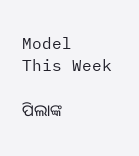Model This Week

ପିଲାଙ୍କ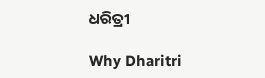ଧରିତ୍ରୀ

Why Dharitri